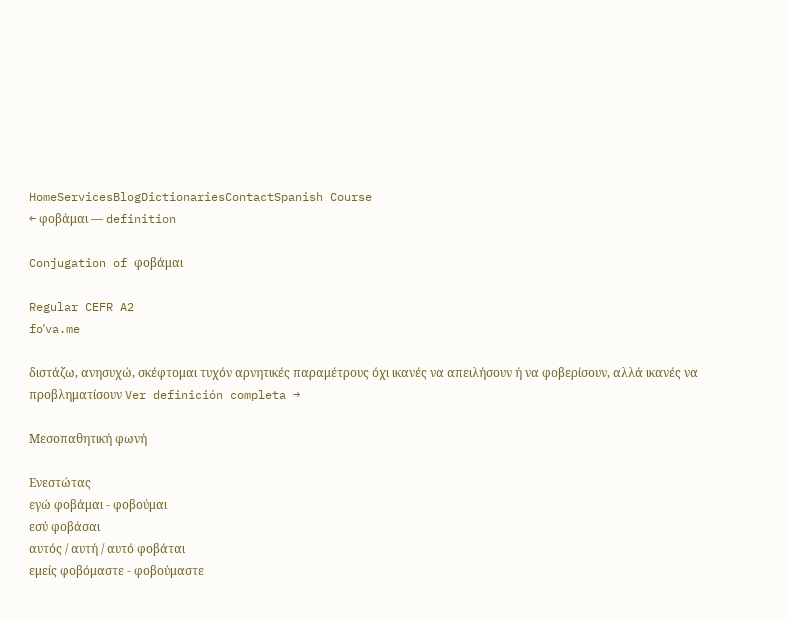HomeServicesBlogDictionariesContactSpanish Course
← φοβάμαι — definition

Conjugation of φοβάμαι

Regular CEFR A2
foˈva.me

διστάζω, ανησυχώ, σκέφτομαι τυχόν αρνητικές παραμέτρους όχι ικανές να απειλήσουν ή να φοβερίσουν, αλλά ικανές να προβληματίσουν Ver definición completa →

Μεσοπαθητική φωνή

Ενεστώτας
εγώ φοβάμαι - φοβούμαι
εσύ φοβάσαι
αυτός / αυτή / αυτό φοβάται
εμείς φοβόμαστε - φοβούμαστε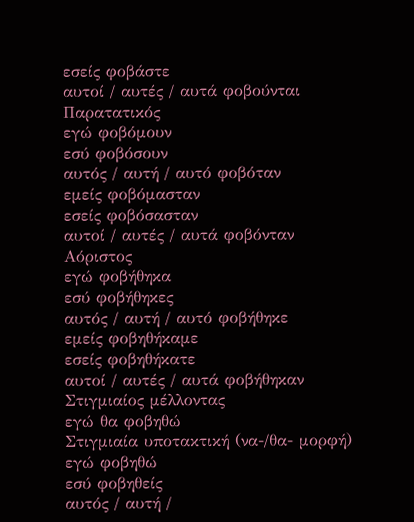εσείς φοβάστε
αυτοί / αυτές / αυτά φοβούνται
Παρατατικός
εγώ φοβόμουν
εσύ φοβόσουν
αυτός / αυτή / αυτό φοβόταν
εμείς φοβόμασταν
εσείς φοβόσασταν
αυτοί / αυτές / αυτά φοβόνταν
Αόριστος
εγώ φοβήθηκα
εσύ φοβήθηκες
αυτός / αυτή / αυτό φοβήθηκε
εμείς φοβηθήκαμε
εσείς φοβηθήκατε
αυτοί / αυτές / αυτά φοβήθηκαν
Στιγμιαίος μέλλοντας
εγώ θα φοβηθώ
Στιγμιαία υποτακτική (να-/θα- μορφή)
εγώ φοβηθώ
εσύ φοβηθείς
αυτός / αυτή /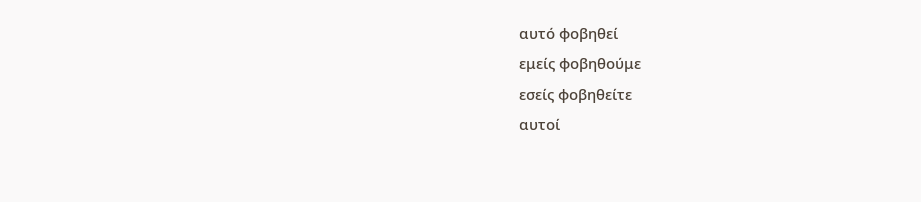αυτό φοβηθεί
εμείς φοβηθούμε
εσείς φοβηθείτε
αυτοί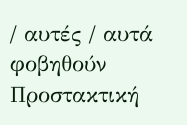/ αυτές / αυτά φοβηθούν
Προστακτική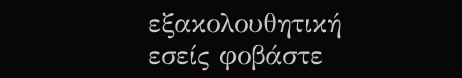εξακολουθητική
εσείς φοβάστε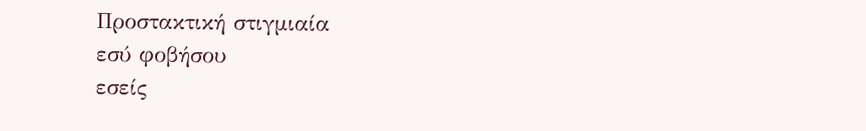Προστακτική στιγμιαία
εσύ φοβήσου
εσείς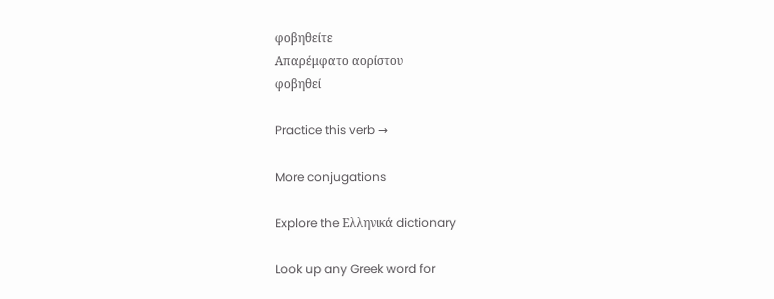φοβηθείτε
Απαρέμφατο αορίστου
φοβηθεί

Practice this verb →

More conjugations

Explore the Ελληνικά dictionary

Look up any Greek word for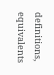definitions, equivalents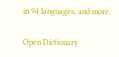in 94 languages, and more.

Open Dictionary